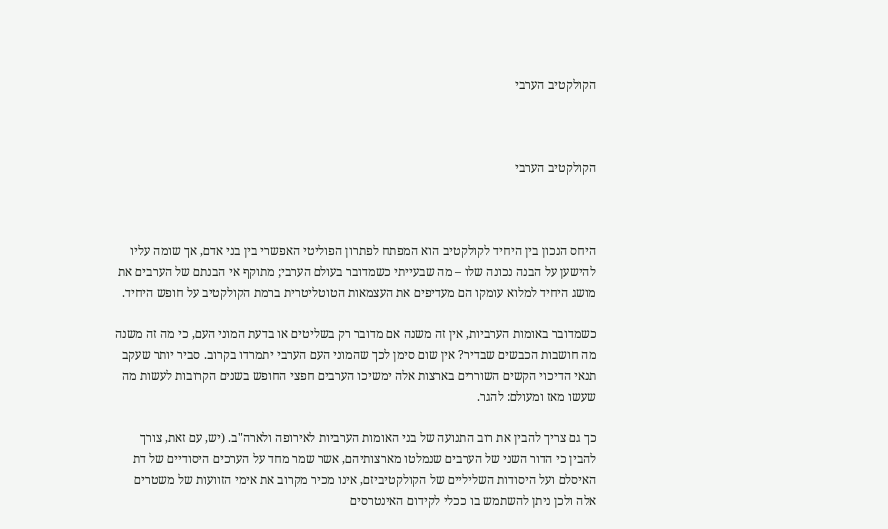הקולקטיב הערבי



הקולקטיב הערבי



היחס הנכון בין היחיד לקולקטיב הוא המפתח לפתרון הפוליטי האפשרי בין בני אדם, אך שומה עליו להישען על הבנה נכונה שלו – מה שבעייתי כשמדובר בעולם הערבי; מתוקף אי הבנתם של הערבים את מושג היחיד למלוא עומקו הם מעדיפים את העצמאות הטוטליטרית ברמת הקולקטיב על חופש היחיד.

כשמדובר באומות הערביות, אין זה משנה אם מדובר רק בשליטים או בדעת המוני העם, כי מה זה משנה מה חושבות הכבשים שבדיר? אין שום סימן לכך שהמוני העם הערבי יתמרדו בקרוב. סביר יותר שעקב תנאי הדיכוי הקשים השוררים בארצות אלה ימשיכו הערבים חפצי החופש בשנים הקרובות לעשות מה שעשו מאז ומעולם: להגר.

כך גם צריך להבין את רוב התנועה של בני האומות הערביות לאירופה ולארה"ב. (יש, עם זאת, צורך להבין כי הדור השני של הערבים שנמלטו מארצותיהם, אשר שמר מחד על הערכים היסודיים של דת האיסלם ועל היסודות השליליים של הקולקטיביזם, אינו מכיר מקרוב את אימי הזוועות של משטרים אלה ולכן ניתן להשתמש בו ככלי לקידום האינטרסים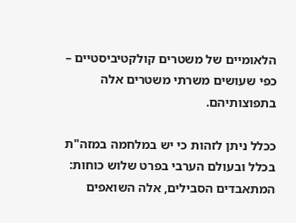הלאומיים של משטרים קולקטיביסטיים – כפי שעושים משרתי משטרים אלה בתפוצותיהם.

ככלל ניתן לזהות כי יש במלחמה במזה"ת בכלל ובעולם הערבי בפרט שלוש כוחות: המתאבדים הסבילים, אלה השואפים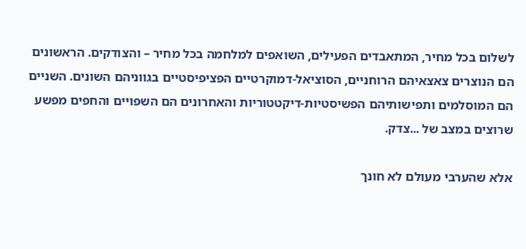לשלום בכל מחיר, המתאבדים הפעילים, השואפים למלחמה בכל מחיר – והצודקים. הראשונים הם הנוצרים צאצאיהם הרוחניים, הסוציאל-דמוקרטיים הפציפיסטיים בגווניהם השונים. השניים הם המוסלמים ותפישותיהם הפשיסטיות-דיקטטוריות והאחרונים הם השפויים והחפים מפשע שרוצים במצב של ...צדק.

אלא שהערבי מעולם לא חונך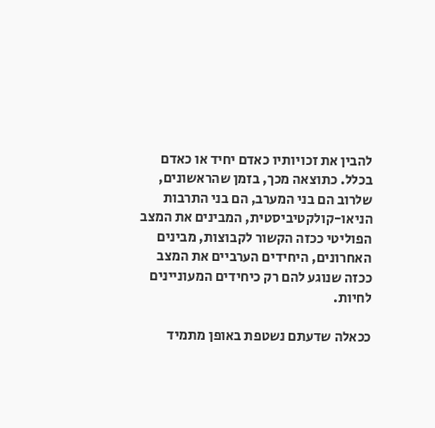להבין את זכויותיו כאדם יחיד או כאדם בכלל. כתוצאה מכך, בזמן שהראשונים, שלרוב הם בני המערב, הם בני התרבות הניאו-קולקטיביסטית, המבינים את המצב הפוליטי ככזה הקשור לקבוצות, מבינים האחרונים, היחידים הערביים את המצב ככזה שנוגע להם רק כיחידים המעוניינים לחיות.

ככאלה שדעתם נשטפת באופן מתמיד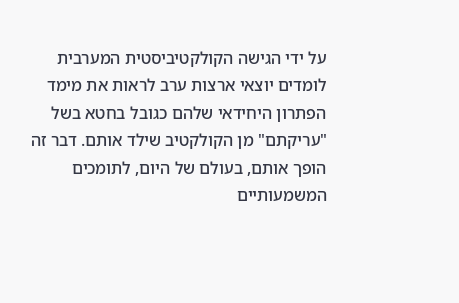על ידי הגישה הקולקטיביסטית המערבית לומדים יוצאי ארצות ערב לראות את מימד הפתרון היחידאי שלהם כגובל בחטא בשל "עריקתם" מן הקולקטיב שילד אותם. דבר זה הופך אותם, בעולם של היום, לתומכים המשמעותיים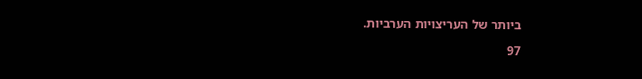ביותר של העריצויות הערביות.

97